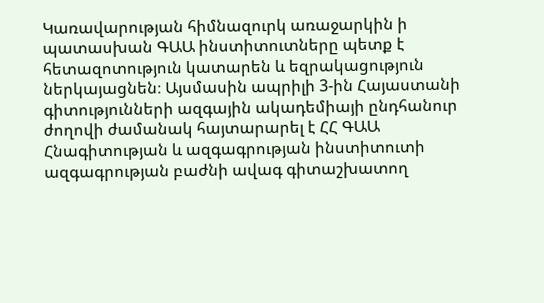Կառավարության հիմնազուրկ առաջարկին ի պատասխան ԳԱԱ ինստիտուտները պետք է հետազոտություն կատարեն և եզրակացություն ներկայացնեն։ Այսմասին ապրիլի 3-ին Հայաստանի գիտությունների ազգային ակադեմիայի ընդհանուր ժողովի ժամանակ հայտարարել է ՀՀ ԳԱԱ Հնագիտության և ազգագրության ինստիտուտի ազգագրության բաժնի ավագ գիտաշխատող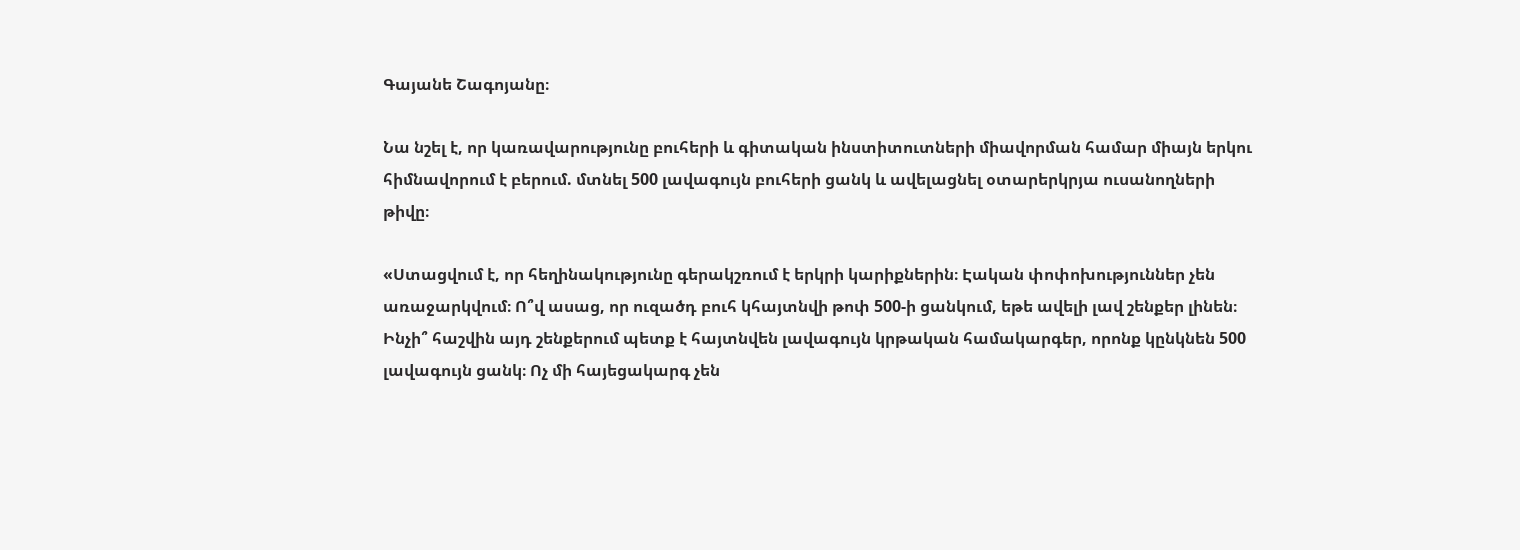Գայանե Շագոյանը։

Նա նշել է, որ կառավարությունը բուհերի և գիտական ինստիտուտների միավորման համար միայն երկու հիմնավորում է բերում. մտնել 500 լավագույն բուհերի ցանկ և ավելացնել օտարերկրյա ուսանողների թիվը։

«Ստացվում է, որ հեղինակությունը գերակշռում է երկրի կարիքներին։ Էական փոփոխություններ չեն առաջարկվում։ Ո՞վ ասաց, որ ուզածդ բուհ կհայտնվի թոփ 500-ի ցանկում, եթե ավելի լավ շենքեր լինեն։ Ինչի՞ հաշվին այդ շենքերում պետք է հայտնվեն լավագույն կրթական համակարգեր, որոնք կընկնեն 500 լավագույն ցանկ։ Ոչ մի հայեցակարգ չեն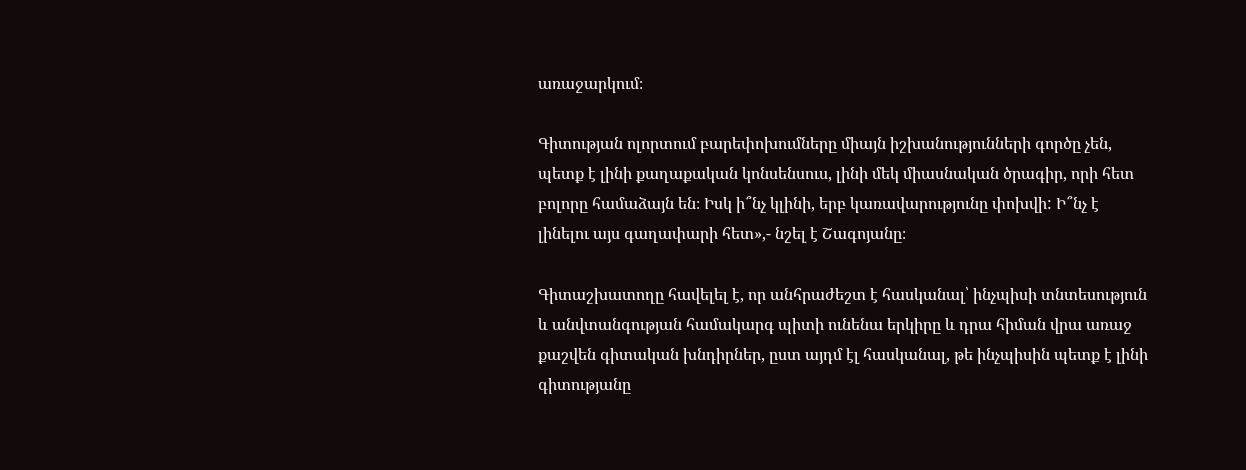առաջարկում։

Գիտության ոլորտում բարեփոխումները միայն իշխանությունների գործը չեն, պետք է լինի քաղաքական կոնսենսուս, լինի մեկ միասնական ծրագիր, որի հետ բոլորը համաձայն են։ Իսկ ի՞նչ կլինի, երբ կառավարությունը փոխվի: Ի՞նչ է լինելու այս գաղափարի հետ»,- նշել է Շագոյանը։

Գիտաշխատողը հավելել է, որ անհրաժեշտ է հասկանալ՝ ինչպիսի տնտեսություն և անվտանգության համակարգ պիտի ունենա երկիրը և դրա հիման վրա առաջ քաշվեն գիտական խնդիրներ, ըստ այդմ էլ հասկանալ, թե ինչպիսին պետք է լինի գիտությանը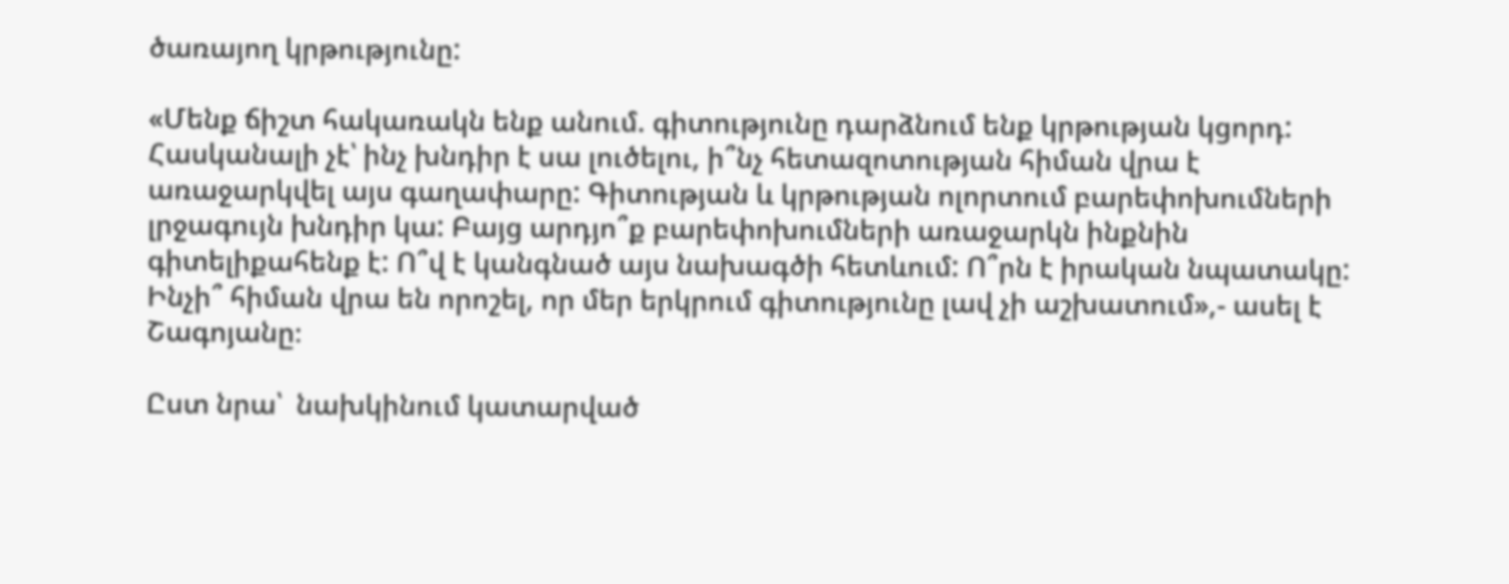ծառայող կրթությունը:

«Մենք ճիշտ հակառակն ենք անում. գիտությունը դարձնում ենք կրթության կցորդ: Հասկանալի չէ՝ ինչ խնդիր է սա լուծելու, ի՞նչ հետազոտության հիման վրա է առաջարկվել այս գաղափարը: Գիտության և կրթության ոլորտում բարեփոխումների լրջագույն խնդիր կա: Բայց արդյո՞ք բարեփոխումների առաջարկն ինքնին գիտելիքահենք է: Ո՞վ է կանգնած այս նախագծի հետևում: Ո՞րն է իրական նպատակը: Ինչի՞ հիման վրա են որոշել, որ մեր երկրում գիտությունը լավ չի աշխատում»,- ասել է Շագոյանը։

Ըստ նրա՝  նախկինում կատարված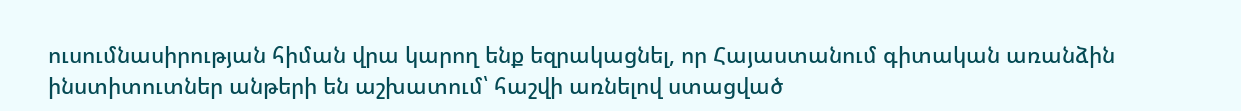ուսումնասիրության հիման վրա կարող ենք եզրակացնել, որ Հայաստանում գիտական առանձին ինստիտուտներ անթերի են աշխատում՝ հաշվի առնելով ստացված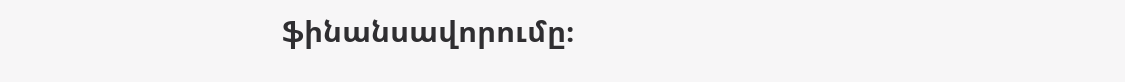ֆինանսավորումը։